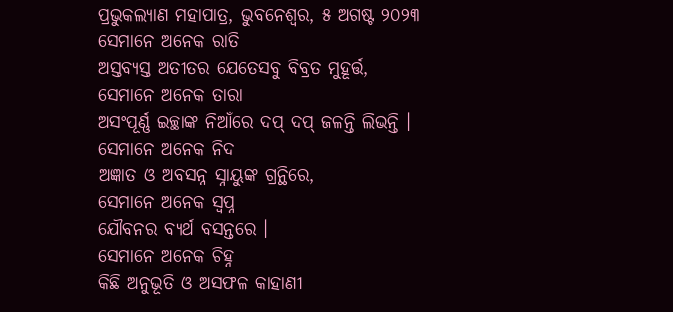ପ୍ରଭୁକଲ୍ୟାଣ ମହାପାତ୍ର, ଭୁବନେଶ୍ୱର, ୫ ଅଗଷ୍ଟ ୨୦୨୩
ସେମାନେ ଅନେକ ରାତି
ଅସ୍ତବ୍ୟସ୍ତ ଅତୀତର ଯେତେସବୁ ବିବ୍ରତ ମୁହୂର୍ତ୍ତ,
ସେମାନେ ଅନେକ ତାରା
ଅସଂପୂର୍ଣ୍ଣ ଇଚ୍ଛାଙ୍କ ନିଆଁରେ ଦପ୍ ଦପ୍ ଜଳନ୍ତି ଲିଭନ୍ତି ।
ସେମାନେ ଅନେକ ନିଦ
ଅଜ୍ଞାତ ଓ ଅବସନ୍ନ ସ୍ନାୟୁଙ୍କ ଗ୍ରନ୍ଥିରେ,
ସେମାନେ ଅନେକ ସ୍ଵପ୍ନ
ଯୌବନର ବ୍ୟର୍ଥ ବସନ୍ତରେ ।
ସେମାନେ ଅନେକ ଚିହ୍ନ
କିଛି ଅନୁଭୂତି ଓ ଅସଫଳ କାହାଣୀ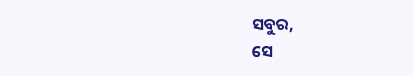ସବୁର,
ସେ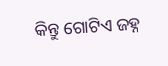କିନ୍ତୁ ଗୋଟିଏ ଜହ୍ନ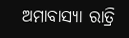ଅମାବାସ୍ୟା ରାତ୍ରି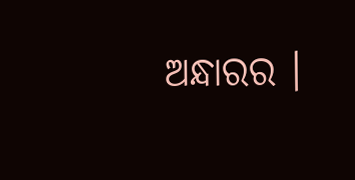ଅନ୍ଧାରର ।